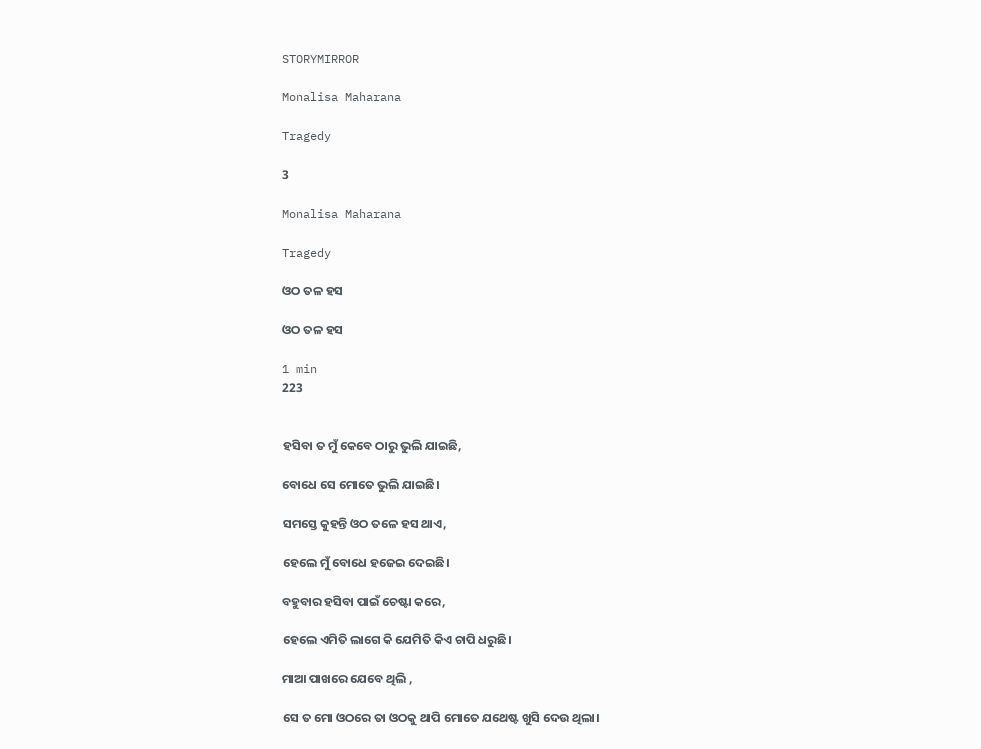STORYMIRROR

Monalisa Maharana

Tragedy

3

Monalisa Maharana

Tragedy

ଓଠ ତଳ ହସ

ଓଠ ତଳ ହସ

1 min
223


ହସିବା ତ ମୁଁ କେବେ ଠାରୁ ଭୁଲି ଯାଇଛି,

ବୋଧେ ସେ ମୋତେ ଭୁଲି ଯାଇଛି।

ସମସ୍ତେ କୁହନ୍ତି ଓଠ ତଳେ ହସ ଥାଏ,

ହେଲେ ମୁଁ ବୋଧେ ହଜେଇ ଦେଇଛି।

ବହୁବାର ହସିବା ପାଇଁ ଚେଷ୍ଟା କରେ,

ହେଲେ ଏମିତି ଲାଗେ କି ଯେମିତି କିଏ ଚାପି ଧରୁଛି।

ମାଆ ପାଖରେ ଯେବେ ଥିଲି ,

ସେ ତ ମୋ ଓଠରେ ତା ଓଠକୁ ଥାପି ମୋତେ ଯଥେଷ୍ଟ ଖୁସି ଦେଉ ଥିଲା।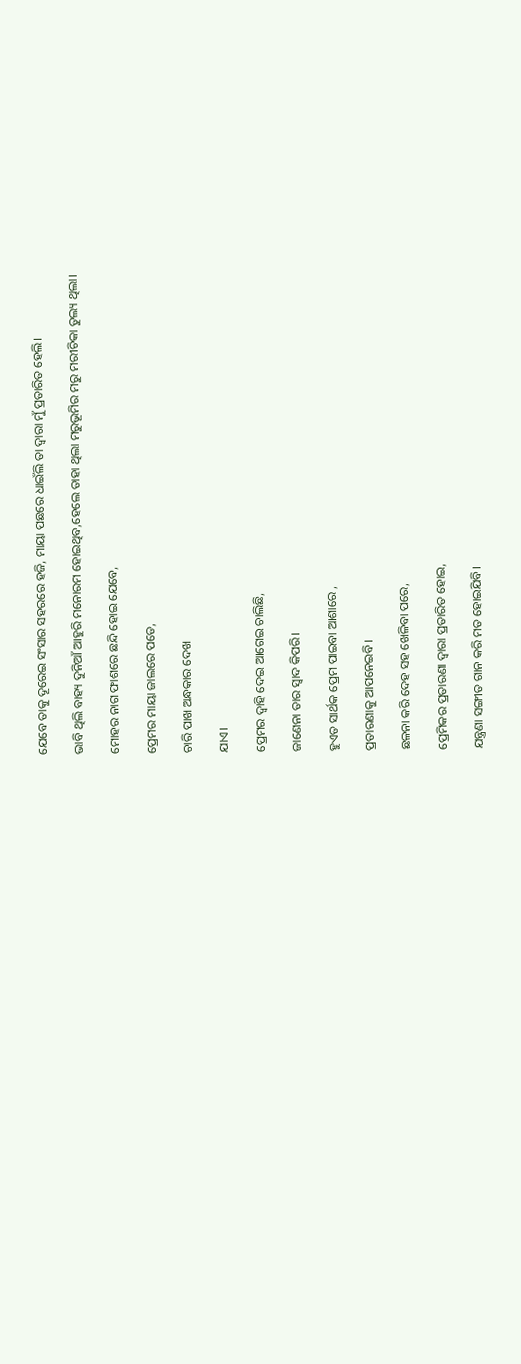ଯେବେ ତାକୁ ଦୂରେଇ ସଂସାର ସହରରେ ହଜି, ମାୟା ପଛରେ ଧାଇଁଲି ତା ଦ୍ଵାରା ମୁଁ ପ୍ରତାରିତ ହେଲି।

ଭାବି ଥିଲି ବାହ୍ୟ ଦୁନିଆଁ ଆହୁରି ମନୋରମ ହୋଇଥିବ,ହେଲେ ତାହା ଥିଲା ମରୁଭୂମିର ମରୁ ମରୀଚିକା ତୁଲ୍ୟ ଥିଲା।

ମୋହର ନାଗ ଫାଶରେ ଛନ୍ଦି ହୋଇ ଯେବେ,

ପ୍ରେମର ମାୟା ଜାଲରେ ପଡେ,

ଚାରି ପାଖ ଅନ୍ଧକାର ଦେଖ

ଯାଏ।

ପ୍ରେମର ଦ୍ୱାହି ଦେଇ ଆଗେଇ ଚାଲିଛି,

ଜାଣେନା ତାର ସ୍ଵାଦ କିପରି।

ହୁଏତ ସାର୍ଥକ ପ୍ରେମ ପାଇବା ଆଶାରେ ,

ପ୍ରତାରଣାକୁ ଆପନେଇବି।

ଛଳନା କରି ଦେହ ସହ ଖେଳିବା ପରେ,

ପ୍ରେମିକର ପ୍ରତାରଣା ଦ୍ଵାରା ପ୍ରତାରିତ ହୋଇ,

ଯନ୍ତ୍ରଣା ସଙ୍ଗୀତ ଗାନ କରି ମତ ହୋଇଯିବି।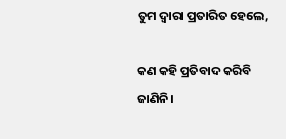ତୁମ ଦ୍ଵାରା ପ୍ରତାରିତ ହେଲେ,

କଣ କହି ପ୍ରତିବାଦ କରିବି ଜାଣିନି।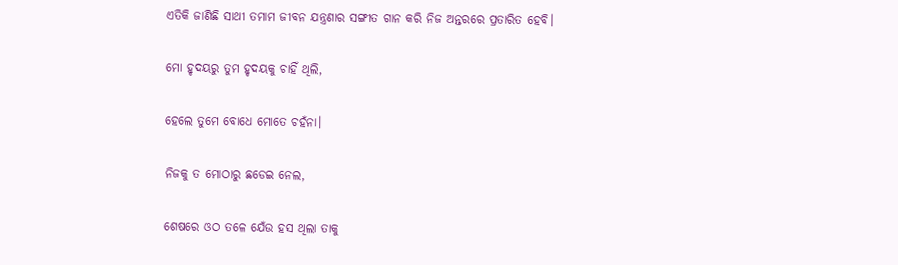ଏତିକି ଜାଣିଛି ସାଥୀ ତମାମ ଜୀବନ ଯନ୍ତ୍ରଣାର ସଙ୍ଗୀତ ଗାନ କରି ନିଜ ଅନ୍ତରରେ ପ୍ରତାରିତ ହେବି।

ମୋ ହୃଦୟରୁ ତୁମ ହୃଦୟକୁ ଚାହିଁ ଥିଲି,

ହେଲେ ତୁମେ ବୋଧେ ମୋତେ ଚହଁନା।

ନିଜକୁ ତ ମୋଠାରୁ ଛଡେଇ ନେଲ,

ଶେଷରେ ଓଠ ତଳେ ଯେଁଉ ହସ ଥିଲା ତାକୁ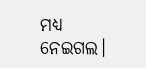ମଧ୍ୟ ନେଇଗଲ।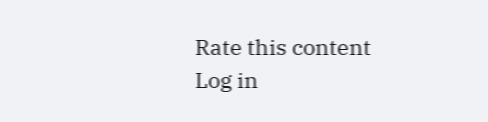Rate this content
Log in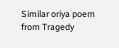Similar oriya poem from Tragedy